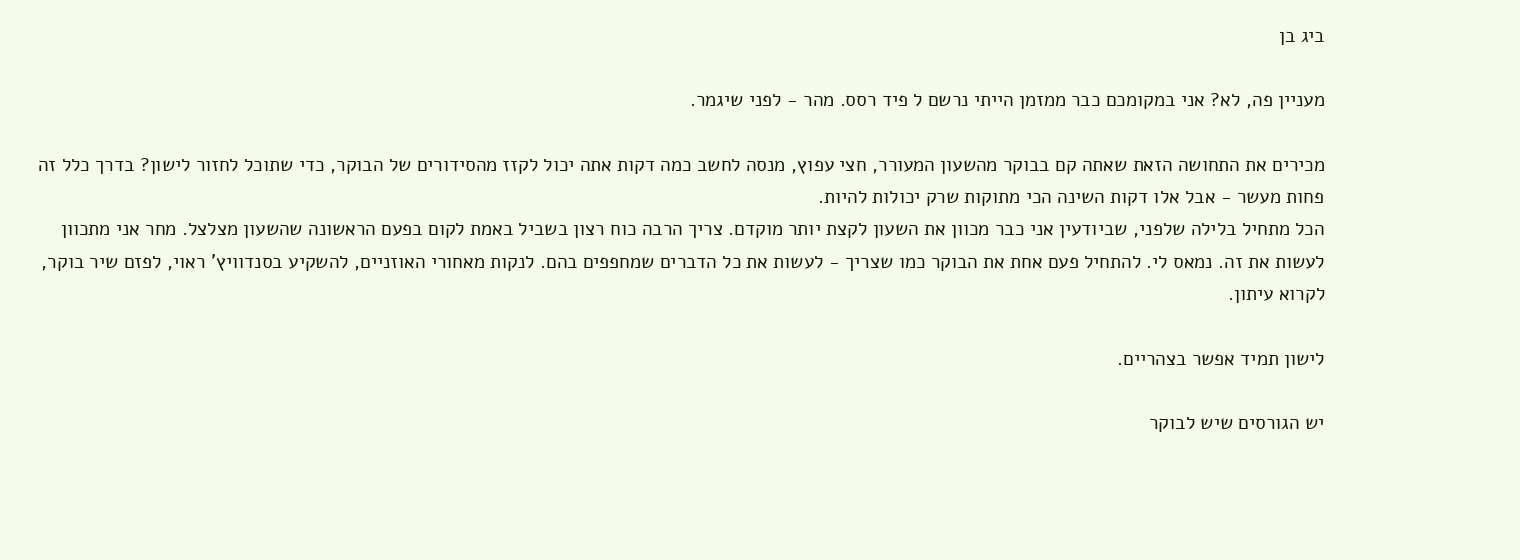ביג בן

מעניין פה, לא? אני במקומכם כבר ממזמן הייתי נרשם ל פיד רסס. מהר - לפני שיגמר.

מכירים את התחושה הזאת שאתה קם בבוקר מהשעון המעורר, חצי עפוץ, מנסה לחשב כמה דקות אתה יכול לקזז מהסידורים של הבוקר, כדי שתוכל לחזור לישון? בדרך כלל זה פחות מעשר - אבל אלו דקות השינה הכי מתוקות שרק יכולות להיות.
הכל מתחיל בלילה שלפני, שביודעין אני כבר מכוון את השעון לקצת יותר מוקדם. צריך הרבה כוח רצון בשביל באמת לקום בפעם הראשונה שהשעון מצלצל. מחר אני מתכוון לעשות את זה. נמאס לי. להתחיל פעם אחת את הבוקר כמו שצריך - לעשות את כל הדברים שמחפפים בהם. לנקות מאחורי האוזניים, להשקיע בסנדוויץ' ראוי, לפזם שיר בוקר, לקרוא עיתון.

לישון תמיד אפשר בצהריים.

יש הגורסים שיש לבוקר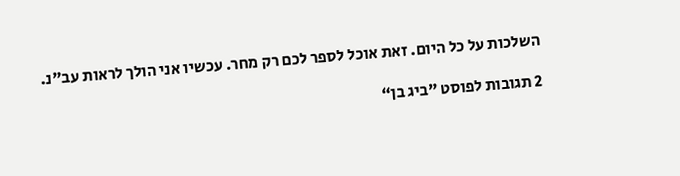השלכות על כל היום. זאת אוכל לספר לכם רק מחר. עכשיו אני הולך לראות עב"נ.

2 תגובות לפוסט ”ביג בן“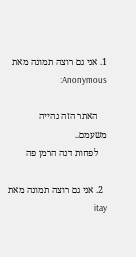1. אני גם רוצה תמונה מאת Anonymous:

    האתר הזה נהייה משעמם..
    לפחות דנה הרמן פה

  2. אני גם רוצה תמונה מאת itay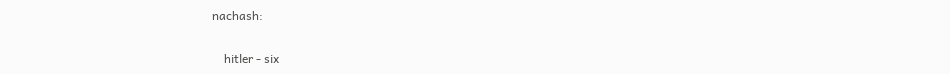nachash:

    hitler - six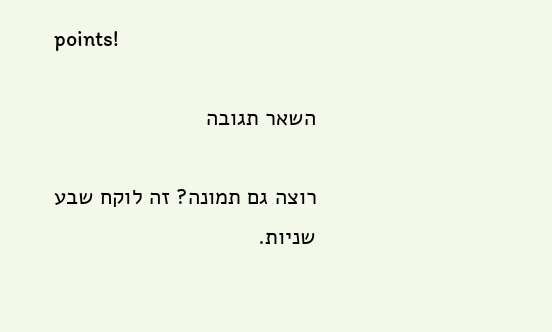points!

השאר תגובה

רוצה גם תמונה? זה לוקח שבע שניות.